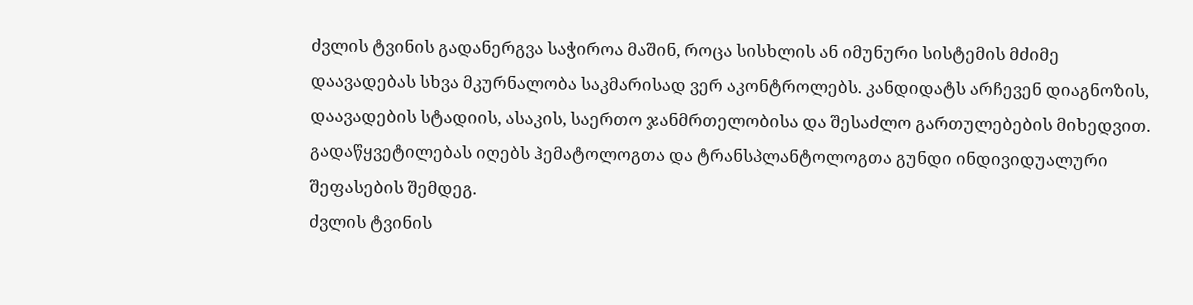ძვლის ტვინის გადანერგვა საჭიროა მაშინ, როცა სისხლის ან იმუნური სისტემის მძიმე დაავადებას სხვა მკურნალობა საკმარისად ვერ აკონტროლებს. კანდიდატს არჩევენ დიაგნოზის, დაავადების სტადიის, ასაკის, საერთო ჯანმრთელობისა და შესაძლო გართულებების მიხედვით. გადაწყვეტილებას იღებს ჰემატოლოგთა და ტრანსპლანტოლოგთა გუნდი ინდივიდუალური შეფასების შემდეგ.
ძვლის ტვინის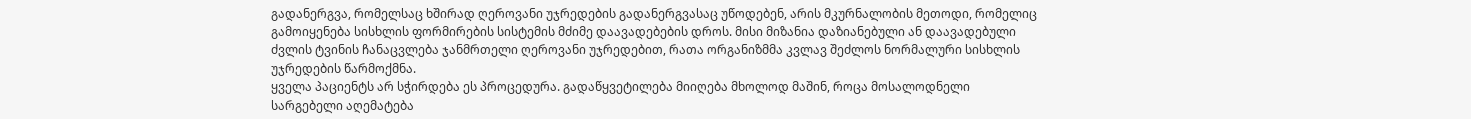გადანერგვა, რომელსაც ხშირად ღეროვანი უჯრედების გადანერგვასაც უწოდებენ, არის მკურნალობის მეთოდი, რომელიც გამოიყენება სისხლის ფორმირების სისტემის მძიმე დაავადებების დროს. მისი მიზანია დაზიანებული ან დაავადებული ძვლის ტვინის ჩანაცვლება ჯანმრთელი ღეროვანი უჯრედებით, რათა ორგანიზმმა კვლავ შეძლოს ნორმალური სისხლის უჯრედების წარმოქმნა.
ყველა პაციენტს არ სჭირდება ეს პროცედურა. გადაწყვეტილება მიიღება მხოლოდ მაშინ, როცა მოსალოდნელი სარგებელი აღემატება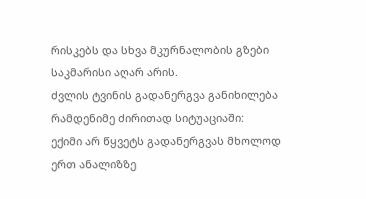რისკებს და სხვა მკურნალობის გზები საკმარისი აღარ არის.
ძვლის ტვინის გადანერგვა განიხილება რამდენიმე ძირითად სიტუაციაში:
ექიმი არ წყვეტს გადანერგვას მხოლოდ ერთ ანალიზზე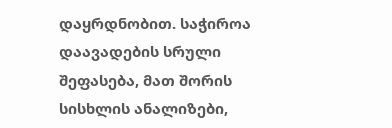დაყრდნობით. საჭიროა დაავადების სრული შეფასება, მათ შორის სისხლის ანალიზები,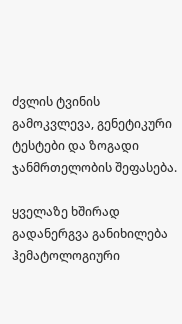ძვლის ტვინის გამოკვლევა, გენეტიკური ტესტები და ზოგადი ჯანმრთელობის შეფასება.

ყველაზე ხშირად გადანერგვა განიხილება ჰემატოლოგიური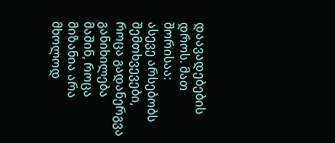დაავადებების დროს. მათ შორისაა:
ასევე არსებობს შემთხვევები, როცა გადანერგვა განიხილება მაშინ, როცა მიზანია არა მხოლოდ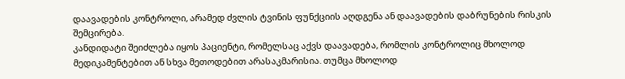დაავადების კონტროლი, არამედ ძვლის ტვინის ფუნქციის აღდგენა ან დაავადების დაბრუნების რისკის შემცირება.
კანდიდატი შეიძლება იყოს პაციენტი, რომელსაც აქვს დაავადება, რომლის კონტროლიც მხოლოდ მედიკამენტებით ან სხვა მეთოდებით არასაკმარისია. თუმცა მხოლოდ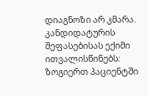დიაგნოზი არ კმარა. კანდიდატურის შეფასებისას ექიმი ითვალისწინებს:
ზოგიერთ პაციენტში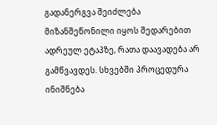გადანერგვა შეიძლება მიზანშეწონილი იყოს შედარებით ადრეულ ეტაპზე, რათა დაავადება არ გამწვავდეს. სხვებში პროცედურა ინიშნება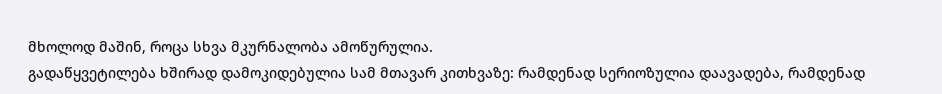მხოლოდ მაშინ, როცა სხვა მკურნალობა ამოწურულია.
გადაწყვეტილება ხშირად დამოკიდებულია სამ მთავარ კითხვაზე: რამდენად სერიოზულია დაავადება, რამდენად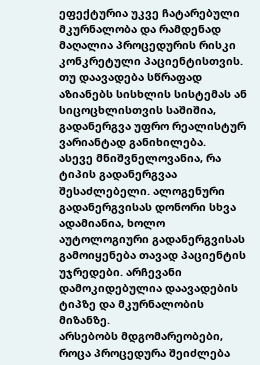ეფექტურია უკვე ჩატარებული მკურნალობა და რამდენად მაღალია პროცედურის რისკი კონკრეტული პაციენტისთვის. თუ დაავადება სწრაფად აზიანებს სისხლის სისტემას ან სიცოცხლისთვის საშიშია, გადანერგვა უფრო რეალისტურ ვარიანტად განიხილება.
ასევე მნიშვნელოვანია, რა ტიპის გადანერგვაა შესაძლებელი. ალოგენური გადანერგვისას დონორი სხვა ადამიანია, ხოლო აუტოლოგიური გადანერგვისას გამოიყენება თავად პაციენტის უჯრედები. არჩევანი დამოკიდებულია დაავადების ტიპზე და მკურნალობის მიზანზე.
არსებობს მდგომარეობები, როცა პროცედურა შეიძლება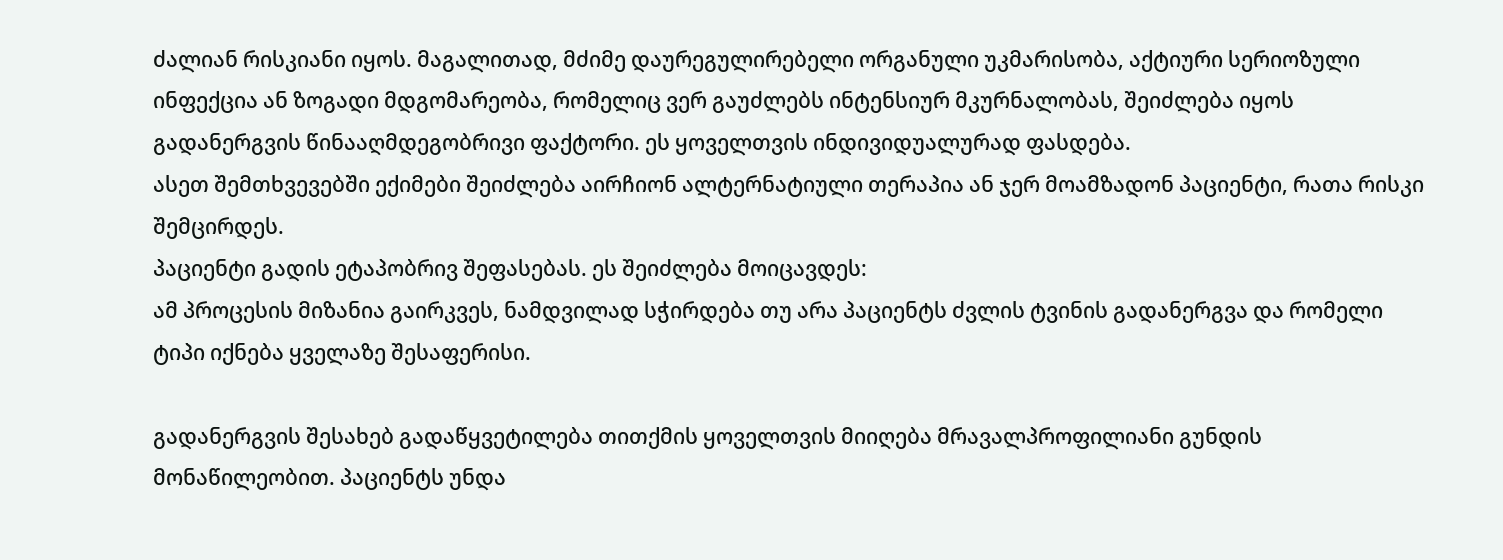ძალიან რისკიანი იყოს. მაგალითად, მძიმე დაურეგულირებელი ორგანული უკმარისობა, აქტიური სერიოზული ინფექცია ან ზოგადი მდგომარეობა, რომელიც ვერ გაუძლებს ინტენსიურ მკურნალობას, შეიძლება იყოს გადანერგვის წინააღმდეგობრივი ფაქტორი. ეს ყოველთვის ინდივიდუალურად ფასდება.
ასეთ შემთხვევებში ექიმები შეიძლება აირჩიონ ალტერნატიული თერაპია ან ჯერ მოამზადონ პაციენტი, რათა რისკი შემცირდეს.
პაციენტი გადის ეტაპობრივ შეფასებას. ეს შეიძლება მოიცავდეს:
ამ პროცესის მიზანია გაირკვეს, ნამდვილად სჭირდება თუ არა პაციენტს ძვლის ტვინის გადანერგვა და რომელი ტიპი იქნება ყველაზე შესაფერისი.

გადანერგვის შესახებ გადაწყვეტილება თითქმის ყოველთვის მიიღება მრავალპროფილიანი გუნდის მონაწილეობით. პაციენტს უნდა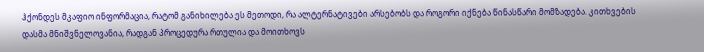ჰქონდეს მკაფიო ინფორმაცია, რატომ განიხილება ეს მეთოდი, რა ალტერნატივები არსებობს და როგორი იქნება წინასწარი მომზადება. კითხვების დასმა მნიშვნელოვანია, რადგან პროცედურა რთულია და მოითხოვს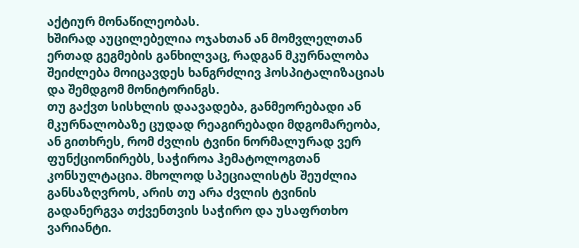აქტიურ მონაწილეობას.
ხშირად აუცილებელია ოჯახთან ან მომვლელთან ერთად გეგმების განხილვაც, რადგან მკურნალობა შეიძლება მოიცავდეს ხანგრძლივ ჰოსპიტალიზაციას და შემდგომ მონიტორინგს.
თუ გაქვთ სისხლის დაავადება, განმეორებადი ან მკურნალობაზე ცუდად რეაგირებადი მდგომარეობა, ან გითხრეს, რომ ძვლის ტვინი ნორმალურად ვერ ფუნქციონირებს, საჭიროა ჰემატოლოგთან კონსულტაცია. მხოლოდ სპეციალისტს შეუძლია განსაზღვროს, არის თუ არა ძვლის ტვინის გადანერგვა თქვენთვის საჭირო და უსაფრთხო ვარიანტი.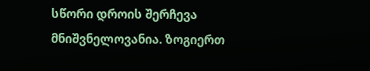სწორი დროის შერჩევა მნიშვნელოვანია. ზოგიერთ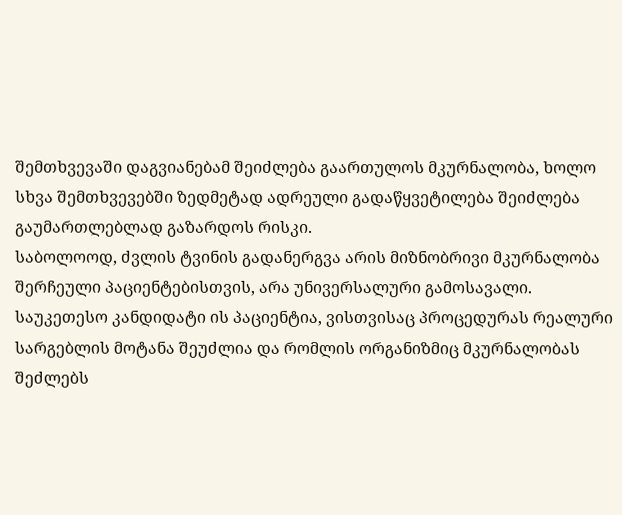შემთხვევაში დაგვიანებამ შეიძლება გაართულოს მკურნალობა, ხოლო სხვა შემთხვევებში ზედმეტად ადრეული გადაწყვეტილება შეიძლება გაუმართლებლად გაზარდოს რისკი.
საბოლოოდ, ძვლის ტვინის გადანერგვა არის მიზნობრივი მკურნალობა შერჩეული პაციენტებისთვის, არა უნივერსალური გამოსავალი. საუკეთესო კანდიდატი ის პაციენტია, ვისთვისაც პროცედურას რეალური სარგებლის მოტანა შეუძლია და რომლის ორგანიზმიც მკურნალობას შეძლებს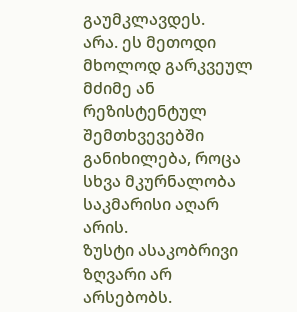გაუმკლავდეს.
არა. ეს მეთოდი მხოლოდ გარკვეულ მძიმე ან რეზისტენტულ შემთხვევებში განიხილება, როცა სხვა მკურნალობა საკმარისი აღარ არის.
ზუსტი ასაკობრივი ზღვარი არ არსებობს.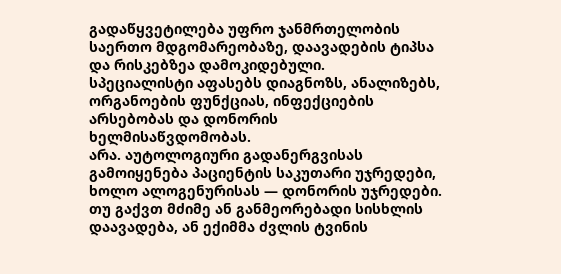გადაწყვეტილება უფრო ჯანმრთელობის საერთო მდგომარეობაზე, დაავადების ტიპსა და რისკებზეა დამოკიდებული.
სპეციალისტი აფასებს დიაგნოზს, ანალიზებს, ორგანოების ფუნქციას, ინფექციების არსებობას და დონორის ხელმისაწვდომობას.
არა. აუტოლოგიური გადანერგვისას გამოიყენება პაციენტის საკუთარი უჯრედები, ხოლო ალოგენურისას — დონორის უჯრედები.
თუ გაქვთ მძიმე ან განმეორებადი სისხლის დაავადება, ან ექიმმა ძვლის ტვინის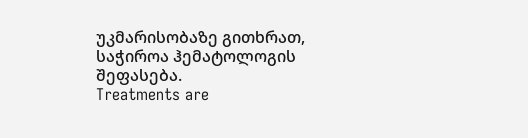უკმარისობაზე გითხრათ, საჭიროა ჰემატოლოგის შეფასება.
Treatments are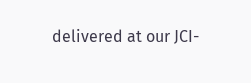delivered at our JCI-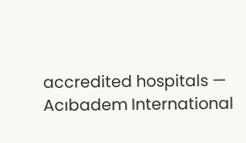accredited hospitals — Acıbadem International